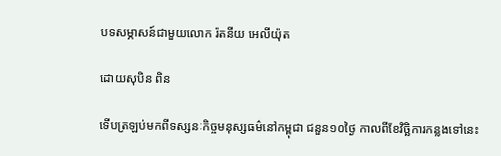បទសម្ភាសន៍ជាមួយលោក រ៉តនីយ អេលីយ៉ុត

ដោយសុបិន ពិន

ទើបត្រឡប់មកពីទស្សនៈកិច្ចមនុស្សធម៌នៅកម្ពុជា ជនួន១០ថ្ងៃ កាលពីខែវិច្ឆិការកន្លងទៅនេះ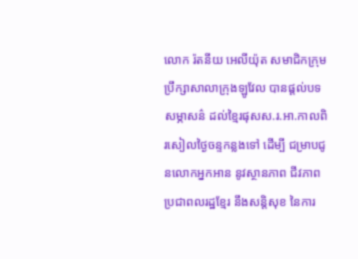លោក រ៉តនីយ អេលីយ៉ុត សមាជិកក្រុមប្រឹក្សាសាលាក្រុងឡូវែល បានផ្តល់បទសម្ភាសន៌ ដល់ខ្មៃរផុសស.រ.អា.កាលពិរសៀលថ្ងៃចន្ទកន្លងទៅ ដើម្បី ជម្រាបជូនលោកអ្នកអាន នូវស្ថានភាព ជីវភាពប្រជាពលរដ្ឋខ្មែរ នឹងសន្តិសុខ នៃការ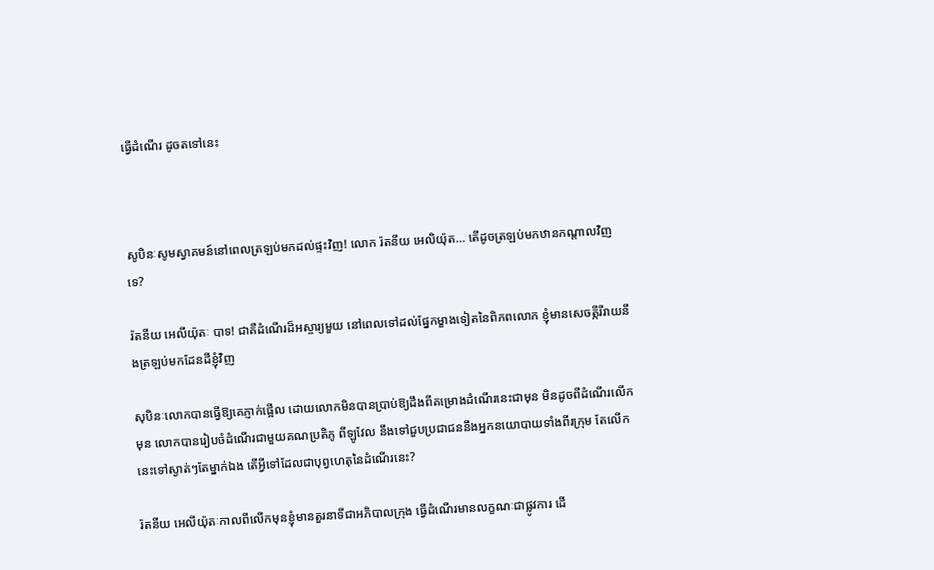ធ្វើដំណើរ ដូចតទៅនេះ



សូបិនៈសូមស្វាគមន៍នៅពេលត្រឡប់មកដល់ផ្ទះវិញ! លោក រ៉តនីយ អេលិយ៉ុត… តើដូចត្រឡប់មកឋានកណ្តាលវិញទេ?

រ៉តនីយ អេលីយ៉ុតៈ បាទ! ជាគឺដំណើរដ៏អស្ចារ្យមួយ នៅពេលទៅដល់ផ្នែកម្ខាងទៀតនៃពិភពលោក ខ្ញុំមានសេចត្កីរីរាយនឹងត្រឡប់មកដែនដីខ្ញុំវិញ

សុបិនៈលោកបានធ្វើឱ្យគេភ្ញាក់ផ្អើល ដោយលោកមិនបានប្រាប់ឱ្យដឹងពីគម្រោងដំណើរនេះជាមុន មិនដូចពីដំណើរលើកមុន លោកបានរៀបចំដំណើរជាមួយគណប្រតិភូ ពីឡូវែល នឹងទៅជួបប្រជាជននឹងអ្នកនយោបាយទាំងពីរក្រុម តែលើកនេះទៅស្ងាត់ៗតែម្នាក់ឯង តើអ្វីទៅដែលជាបុព្វហេតុនៃដំណើរនេះ?

រ៉តនីយ អេលីយ៉ុតៈកាលពីលើកមុនខ្ញុំមានតួរនាទីជាអភិបាលក្រុង ធ្វើដំណើរមានលក្ខណៈជាផ្លូវការ ដើ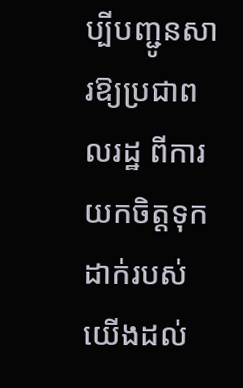ប្បីបញ្ជូនសារឱ្យប្រជាពលរដ្ឋ ពីការយកចិត្តទុកដាក់របស់យើងដល់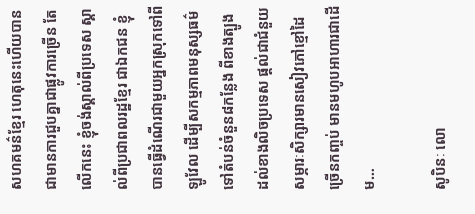សហគមន៌ខ្មែរ ហេតុនេះហើយបានជាមានការជួបគ្នាជាផ្លូវការច្រើន តែលើកនេះ ខ្ញុំចង់ស្គាល់ពីប្រទេស ស្គាល់ពីប្រជាពលរដ្ឋខ្មែរ ជាឯកជន ខ្ញុំបានធ្វើដំណើរជាមួយអ្នកស្រុកទៅពីឡូវែល ដើម្បីសកម្មភាពមនុស្សធម៌ ទៅតំបន់ចំនួន៨កន្លែង ពីខាងត្បូងដល់ខាងលិចប្រទេស ផ្តល់ជាជំនួយសម្ភារៈសិក្សារមានសៀវភៅខ្មៅដៃ ច្រើនកញ្ចប់ មានមហូបអាហារជាដើម…

សូបិនៈ លោ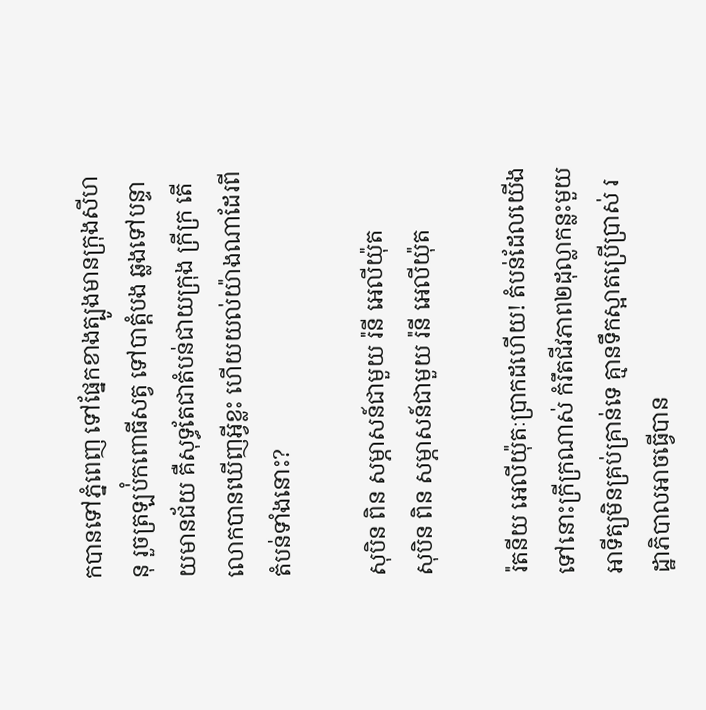កបានទៅភ្នំពេញ ទៅផ្នែកខាងត្បូងមានក្រុងសីហនុ រួចត្រឡប់ំកពោធីសត្វ ទៅបាត្តំបង ឆ្លងទៅបន្ទាយមានជ័យ គឺសុទ្ធតែជាតំបន់ជាយក្រុង ក្រីក្រ តើលោកបានឃើញអ្វីខ្លះ ហើយយល់យ៉ាងណាដែរពីតំបន់ទាំងនោះ?

សុបិន ពិន សម្ភាសន៍ជាមួយ រ៉នី អេលីយ៉ុត
សុបិន ពិន សម្ភាសន៍ជាមួយ រ៉នី អេលីយ៉ុត

រ៉តនីយ អេលីយ៉ុតៈប្រាកដហើយ! តំបន់ដែលយើងទៅនោះក្រីក្រណាស់ កំរឹតជីវភាព២ដុល្លាកន្លះមួយអាទីត្យមិនគ្រប់គ្រាន់ទេ គ្មានទឹកស្អាតប្រើប្រាស់ រដ្ឋាភិបាលអាចធ្វើបាន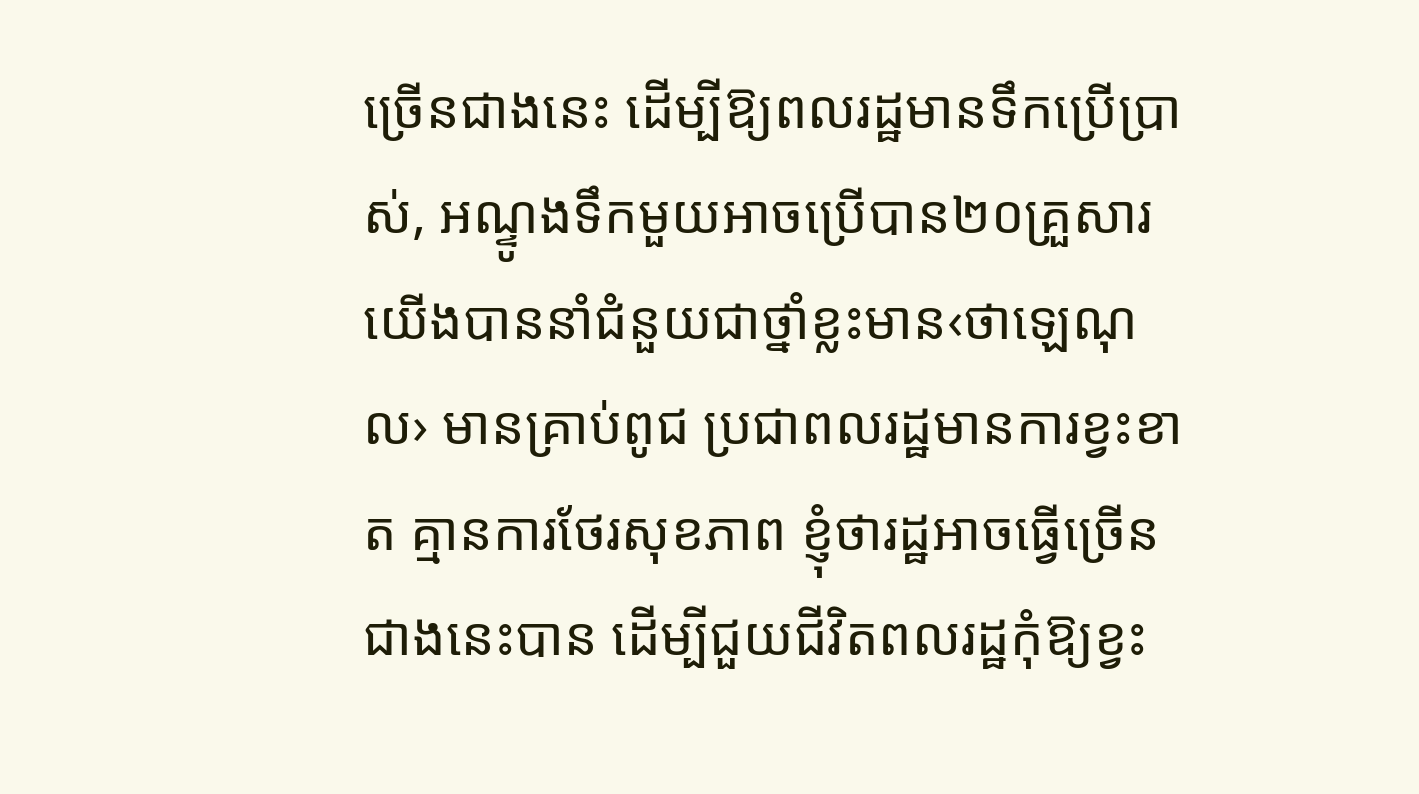ច្រើនជាងនេះ ដើម្បីឱ្យពលរដ្ឋមានទឹកប្រើប្រាស់, អណ្ទូងទឹកមួយអាចប្រើបាន២០គ្រួសារ យើងបាននាំជំនួយជាថ្នាំខ្លះមាន‹ថាឡេណុល› មានគ្រាប់ពូជ ប្រជាពលរដ្ឋមានការខ្វះខាត គ្មានការថែរសុខភាព ខ្ញុំថារដ្ឋអាចធ្វើច្រើនជាងនេះបាន ដើម្បីជួយជីវិតពលរដ្ឋកុំឱ្យខ្វះ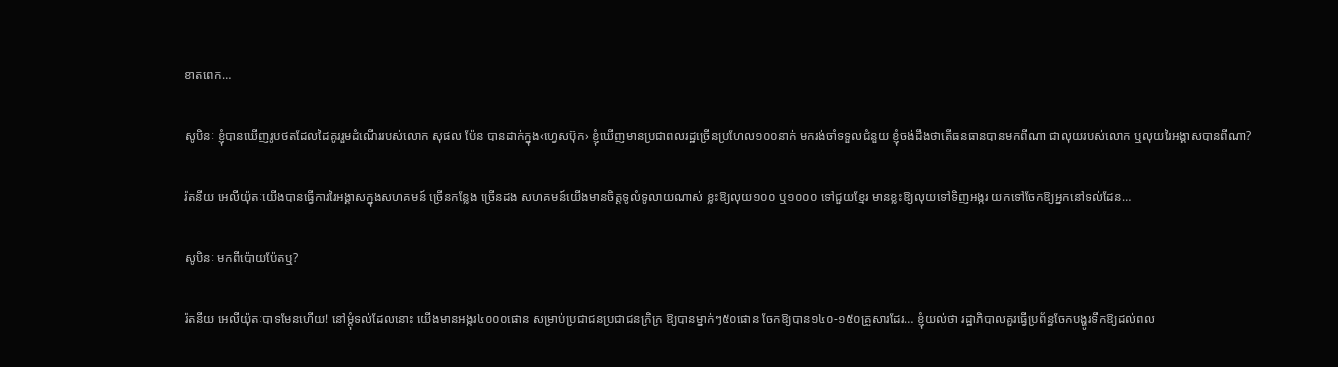ខាតពេក…

សូបិនៈ ខ្ញុំបានឃើញរូបថតដែលដៃគូររួមដំណើររបស់លោក សុផល ប៉ែន បានដាក់ក្នុង‹ហ្វេសប៊ុក› ខ្ញុំឃើញមានប្រជាពលរដ្ឋច្រើនប្រហែល១០០នាក់ មករង់ចាំទទួលជំនួយ ខ្ញុំចង់ដឹងថាតើធនធានបានមកពីណា ជាលុយរបស់លោក ឬលុយរៃអង្គាសបានពីណា?

រ៉តនីយ អេលីយ៉ុតៈយើងបានធ្វើការរៃអង្គាសក្នុងសហគមន៍ ច្រើនកន្លែង ច្រើនដង សហគមន៍យើងមានចិត្តទូលំទូលាយណាស់ ខ្លះឱ្យលុយ១០០ ឬ១០០០ ទៅជួយខ្មែរ មានខ្លះឱ្យលុយទៅទិញអង្ករ យកទៅចែកឱ្យអ្នកនៅទល់ដែន…

សូបិនៈ មកពីប៉ោយប៉ែតឬ?

រ៉តនីយ អេលីយ៉ុតៈបាទមែនហើយ! នៅម្តុំទល់ដែលនោះ យើងមានអង្ករ៤០០០ផោន សម្រាប់ប្រជាជនប្រជាជនក្រិក្រ ឱ្យបានម្នាក់ៗ៥០ផោន ចែកឱ្យបាន១៤០-១៥០គ្រួសារដែរ… ខ្ញុំយល់ថា រដ្ឋាភិបាលគួរធ្វើប្រព័ន្ធចែកបង្ហូរទឹកឱ្យដល់ពល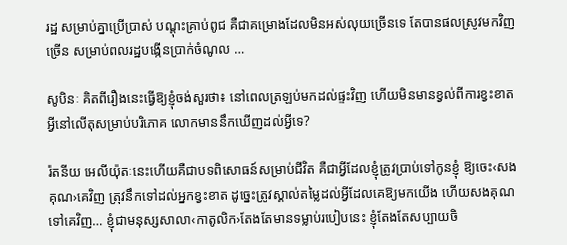រដ្ឋ សម្រាប់គ្នាប្រើប្រាស់ បណ្តុះគ្រាប់ពូជ គឺជាគម្រោងដែលមិនអស់លុយច្រើនទេ តែបានផលស្រូវមកវិញច្រើន សម្រាប់ពលរដ្ឋបង្កើនប្រាក់ចំណូល …

សូបិនៈ គិតពីរឿងនេះធ្វើឱ្យខ្ញុំចង់សួរថា៖ នៅពេលត្រឡប់មកដល់ផ្ទះវិញ ហើយមិនមានខ្វល់ពីការខ្វះខាតអ្វីនៅលើតុសម្រាប់បរិភោគ លោកមាននឹកឃើញដល់អ្វីទេ?

រ៉តនីយ អេលីយ៉ុតៈនេះហើយគឺជាបទពិសោធន៍សម្រាប់ជីវិត គឺជាអ្វីដែលខ្ញុំត្រូវប្រាប់ទៅកូនខ្ញុំ ឱ្យចេះ‹សងគុណ›គេវិញ ត្រុវនឹកទៅដល់អ្នកខ្វះខាត ដូច្នេះត្រូវស្គាល់តម្លៃដល់អ្វីដែលគេឱ្យមកយើង ហើយសងគុណទៅគេវិញ… ខ្ញុំជាមនុស្សសាលា‹កាតូលិក›តែងតែមានទម្លាប់របៀបនេះ ខ្ញុំតែងតែសប្បាយចិ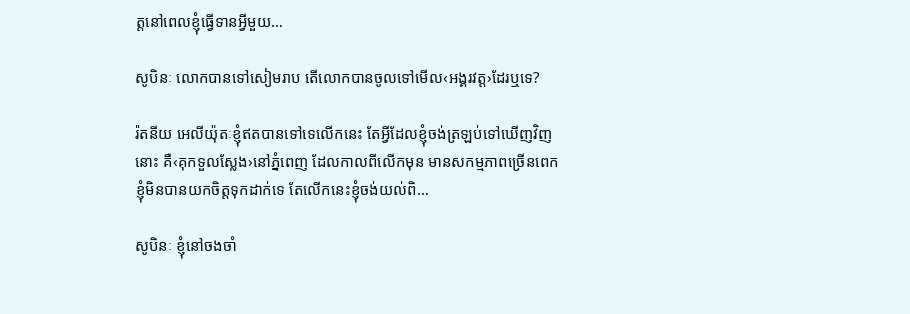ត្តនៅពេលខ្ញុំធ្វើទានអ្វីមួយ…

សូបិនៈ លោកបានទៅសៀមរាប តើលោកបានចូលទៅមើល‹អង្គរវត្ត›ដែរឬទេ?

រ៉តនីយ អេលីយ៉ុតៈខ្ញុំឥតបានទៅទេលើកនេះ តែអ្វីដែលខ្ញុំចង់ត្រឡប់ទៅឃើញវិញនោះ គឺ‹គុកទួលស្លែង›នៅភ្នំពេញ ដែលកាលពីលើកមុន មានសកម្មភាពច្រើនពេក ខ្ញុំមិនបានយកចិត្តទុកដាក់ទេ តែលើកនេះខ្ញុំចង់យល់ពិ…

សូបិនៈ ខ្ញុំនៅចងចាំ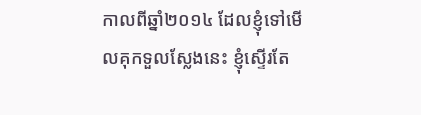កាលពីឆ្នាំ២០១៤ ដែលខ្ញុំទៅមើលគុកទួលស្លែងនេះ ខ្ញុំស្ទើរតែ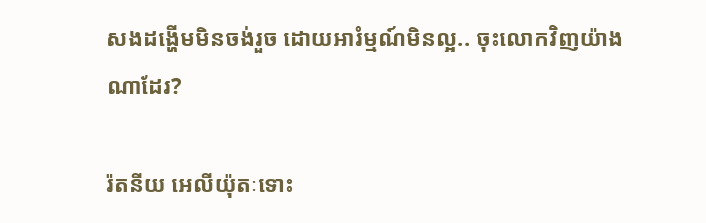សងដង្ហើមមិនចង់រួច ដោយអារំម្មណ៍មិនល្អ.. ចុះលោកវិញយ៉ាងណាដែរ?

រ៉តនីយ អេលីយ៉ុតៈទោះ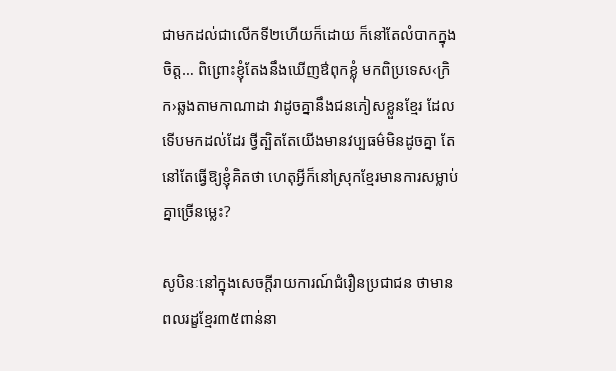ជាមកដល់ជាលើកទី២ហើយក៏ដោយ ក៏នៅតែលំបាកក្នុងចិត្ត… ពិព្រោះខ្ញុំតែងនឹងឃើញឳពុកខ្លុំ មកពិប្រទេស‹ក្រិក›ឆ្លងតាមកាណាដា វាដូចគ្នានឹងជនភៀសខ្លួនខ្មែរ ដែលទើបមកដល់ដែរ ថ្វីត្បិតតែយើងមានវប្បធម៌មិនដូចគ្នា តែនៅតែធ្វើឱ្យខ្ញុំគិតថា ហេតុអ្វីក៏នៅស្រុកខ្មែរមានការសម្លាប់គ្នាច្រើនម្លេះ?

សូបិនៈនៅក្នុងសេចក្តីរាយការណ៍ជំរឿនប្រជាជន ថាមានពលរដ្ខខ្មែរ៣៥ពាន់នា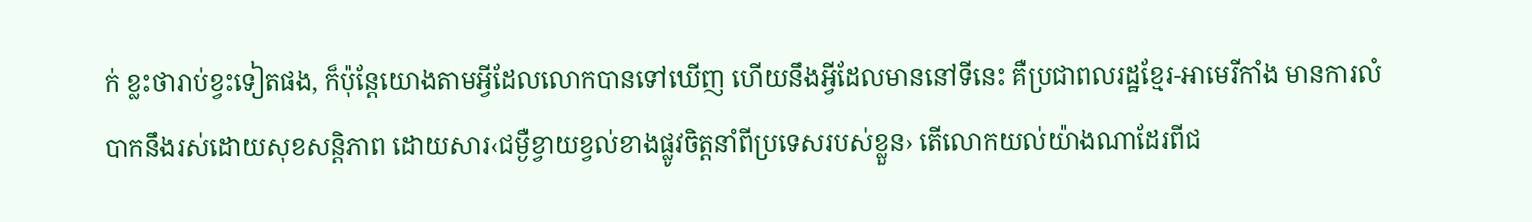ក់ ខ្លះថារាប់ខ្វះទៀតផង, ក៏ប៉ុន្តែយោងតាមអ្វីដែលលោកបានទៅឃើញ ហើយនឹងអ្វីដែលមាននៅទីនេះ គឺប្រជាពលរដ្ឋខ្មែរ-អាមេរីកាំង មានការលំបាកនឹងរស់ដោយសុខសន្តិភាព ដោយសារ‹ជម្ងឺខ្វាយខ្វល់ខាងផ្លូវចិត្តនាំពីប្រទេសរបស់ខ្លួន› តើលោកយល់យ៉ាងណាដែរពីជ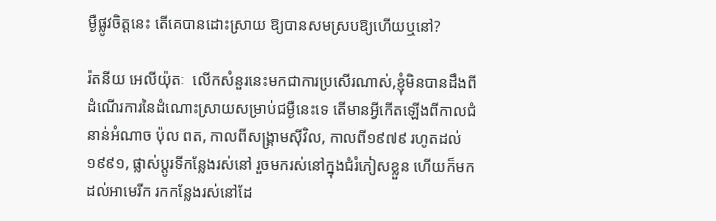ម្ងឺផ្លូវចិត្តនេះ តើគេបានដោះស្រាយ ឱ្យបានសមស្របឱ្យហើយឬនៅ?

រ៉តនីយ អេលីយ៉ុតៈ  លើកសំនួរនេះមកជាការប្រសើរណាស់,ខ្ញុំមិនបានដឹងពីដំណើរការនៃដំណោះស្រាយសម្រាប់ជម្ងឺនេះទេ តើមានអ្វីកើតឡើងពីកាលជំនាន់អំណាច ប៉ុល ពត, កាលពីសង្គ្រាមស៊ីវិល, កាលពី១៩៧៩ រហូតដល់១៩៩១, ផ្លាស់ប្តូរទីកន្លែងរស់នៅ រួចមករស់នៅក្នុងជំរំភៀសខ្លួន ហើយក៏មកដល់អាមេរីក រកកន្លែងរស់នៅដែ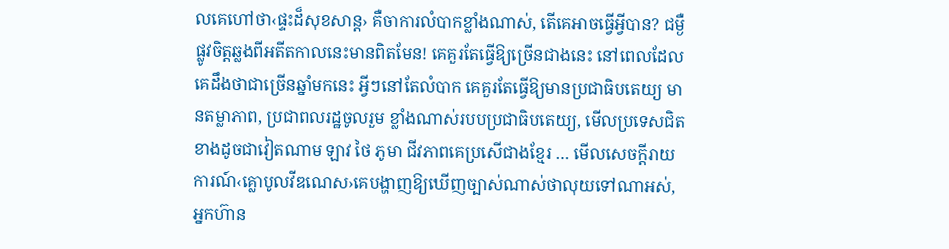លគេហៅថា‹ផ្ទះដ៏សុខសាន្ត› គឺចាការលំបាកខ្លាំងណាស់, តើគេអាចធ្វើអ្វីបាន? ជម្ងឺផ្លូវចិត្តឆ្លងពីអតីតកាលនេះមានពិតមែន! គេគួរតែធ្វើឱ្យច្រើនជាងនេះ នៅពេលដែលគេដឹងថាជាច្រើនឆ្នាំមកនេះ អ្វីៗនៅតែលំបាក គេគួរតែធ្វើឱ្យមានប្រជាធិបតេយ្យ មានតម្លាភាព, ប្រជាពលរដ្ឋចូលរួម ខ្លាំងណាស់របបប្រជាធិបតេយ្យ, មើលប្រទេសជិតខាងដូចជាវៀតណាម ឡាវ ថៃ ភូមា ជីវភាពគេប្រសើជាងខ្មែរ … មើលសេចក្តីរាយការណ៍‹គ្លោបូលវីឌណេស›គេបង្ហាញឱ្យឃើញច្បាស់ណាស់ថាលុយទៅណាអស់, អ្នកហ៊ាន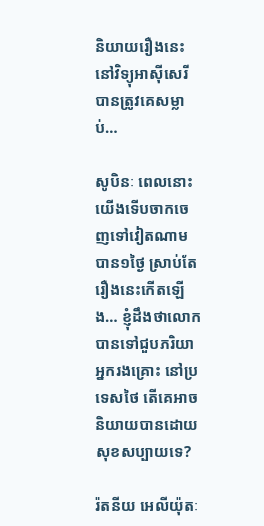និយាយរឿងនេះនៅវិទ្យុអាស៊ីសេរី បានត្រូវគេសម្លាប់…

សូបិនៈ ពេលនោះយើងទើបចាកចេញទៅវៀតណាមបាន១ថ្ងៃ ស្រាប់តែរឿងនេះកើតឡើង… ខ្ញុំដឹងថាលោកបានទៅជួបភរិយាអ្នករងគ្រោះ នៅប្រទេសថៃ តើគេអាចនិយាយបានដោយសុខសប្បាយទេ?

រ៉តនីយ អេលីយ៉ុតៈ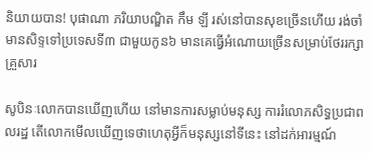និយាយបាន! បុផាណា ភរិយាបណ្ឌិត កឹម ឡី រស់នៅបានសុខច្រើនហើយ រង់ចាំមានសិទ្ទទៅប្រទេសទី៣ ជាមួយកូន៦ មានគេធ្វើអំណោយច្រើនសម្រាប់ថែររក្សាគ្រួសារ

សូបិនៈលោកបានឃើញហើយ នៅមានការសម្លាប់មនុស្ស ការរំលោភសិទ្ធប្រជាពលរដ្ឋ តើលោកមើលឃើញទេថាហេតុអ្វីក៏មនុស្សនៅទីនេះ នៅដក់អារម្មណ៍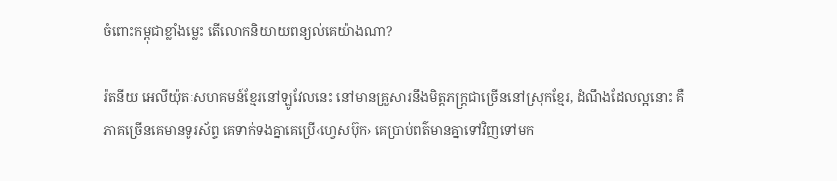ចំពោះកម្ពុជាខ្លាំងម្លេះ តើលោកនិយាយពន្យល់គេយ៉ាងណា?

រ៉តនីយ អេលីយ៉ុតៈសហគមន៍ខ្មែរនៅឡូវែលនេះ នៅមានគ្រួសារនឹងមិត្តភក្ត្រជាច្រើននៅស្រុកខ្មែរ, ដំណឹងដែលល្អនោះ គឺភាគច្រើនគេមានទូរស័ព្ទ គេទាក់ទងគ្នាគេប្រើ‹ហ្វេសប៊ុក› គេប្រាប់ពត៌មានគ្នាទៅវិញទៅមក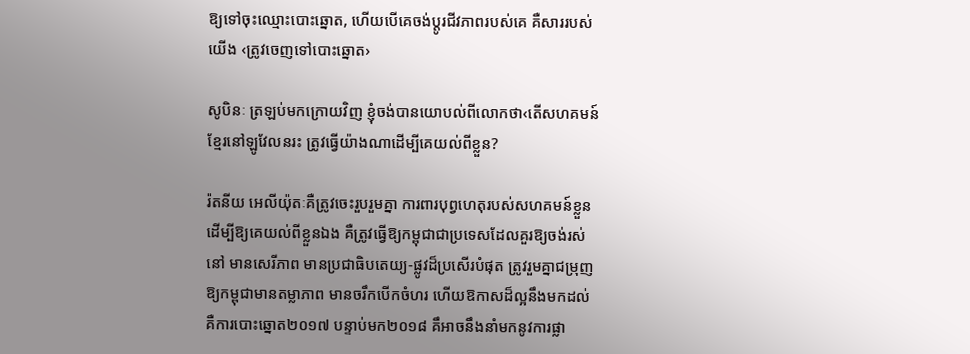ឱ្យទៅចុះឈ្មោះបោះឆ្នោត, ហើយបើគេចង់ប្តូរជីវភាពរបស់គេ គឺសាររបស់យើង ‹ត្រូវចេញទៅបោះឆ្នោត›

សូបិនៈ ត្រឡប់មកក្រោយវិញ ខ្ញុំចង់បានយោបល់ពីលោកថា‹តើសហគមន៍ខ្មែរនៅឡូវែលនរះ ត្រូវធ្វើយ៉ាងណាដើម្បីគេយល់ពីខ្លួន?

រ៉តនីយ អេលីយ៉ុតៈគឺត្រូវចេះរួបរួមគ្នា ការពារបុព្វហេតុរបស់សហគមន៍ខ្លួន ដើម្បីឱ្យគេយល់ពីខ្លួនឯង គឺត្រូវធ្វើឱ្យកម្ពុជាជាប្រទេសដែលគួរឱ្យចង់រស់នៅ មានសេរីភាព មានប្រជាធិបតេយ្យ-ផ្លូវដ៏ប្រសើរបំផុត ត្រូវរួមគ្នាជម្រុញឱ្យកម្ពុជាមានតម្លាភាព មានចរឹកបើកចំហរ ហើយឱកាសដ៏ល្អនឹងមកដល់ គឺការបោះឆ្នោត២០១៧ បន្ទាប់មក២០១៨ គឹអាចនឹងនាំមកនូវការផ្លា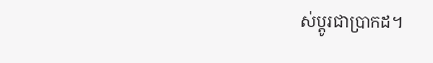ស់ប្តូរជាប្រាកដ។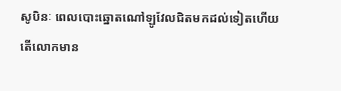សូបិនៈ ពេលបោះឆ្នោតណៅឡូវែលជិតមកដល់ទៀតហើយ តើលោកមាន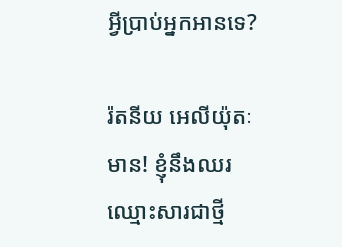អ្វីប្រាប់អ្នកអានទេ?

រ៉តនីយ អេលីយ៉ុតៈ មាន! ខ្ញុំនឹងឈរឈ្មោះសារជាថ្មី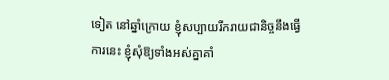ទៀត នៅឆ្នាំក្រោយ ខ្ញុំសប្បាយរីករាយជានិច្ចនឹងធ្វើការនេះ ខ្ញុំសុំឱ្យទាំងអស់គ្នាគាំ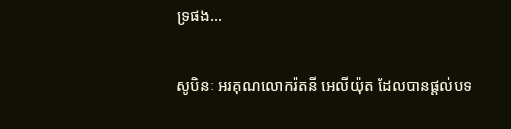ទ្រផង…

សូបិនៈ អរគុណលោករ៉តនី អេលីយ៉ុត ដែលបានផ្តល់បទ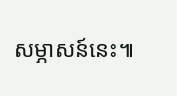សម្ភាសន៍នេះ៕